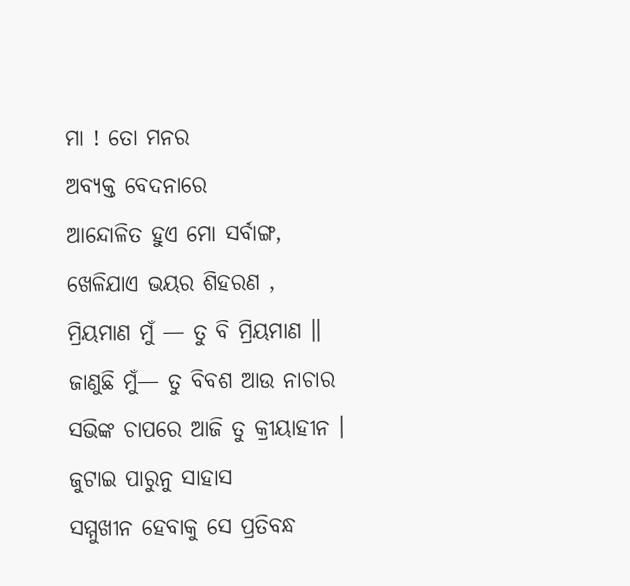ମା ! ତୋ ମନର
ଅବ୍ୟକ୍ତ ବେଦନାରେ
ଆନ୍ଦୋଳିତ ହୁଏ ମୋ ସର୍ବାଙ୍ଗ,
ଖେଳିଯାଏ ଭୟର ଶିହରଣ ,
ମ୍ରିୟମାଣ ମୁଁ — ତୁ ବି ମ୍ରିୟମାଣ ॥
ଜାଣୁଛି ମୁଁ— ତୁ ବିବଶ ଆଉ ନାଚାର
ସଭିଙ୍କ ଚାପରେ ଆଜି ତୁ କ୍ରୀୟାହୀନ ।
ଜୁଟାଇ ପାରୁନୁ ସାହାସ
ସମ୍ମୁଖୀନ ହେବାକୁ ସେ ପ୍ରତିବନ୍ଧ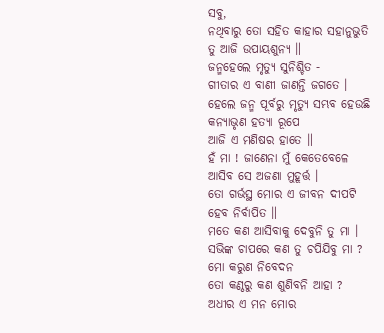ସବୁ,
ନଥିବାରୁ ତୋ ସହିତ କାହାର ସହାନୁଭୁତି
ତୁ ଆଜି ଉପାୟଶୁନ୍ୟ ॥
ଜନ୍ମହେଲେ ମୃତ୍ୟୁ ସୁନିଶ୍ଚିତ -
ଗୀତାର ଏ ବାଣୀ ଜାଣନ୍ତି ଜଗତେ ।
ହେଲେ ଜନ୍ମ ପୂର୍ବରୁ ମୃତ୍ୟୁ ସମ୍ଭବ ହେଉଛି
କନ୍ୟାଭୃଣ ହତ୍ୟା ରୂପେ
ଆଜି ଏ ମଣିଷର ହାତେ ॥
ହଁ ମା ! ଜାଣେନା ମୁଁ କେତେବେଳେ
ଆସିବ ସେ ଅଜଣା ମୁହୂର୍ତ୍ତ ।
ତୋ ଗର୍ଭସ୍ଥ ମୋର ଏ ଜୀବନ ଦୀପଟି
ହେବ ନିର୍ବାପିତ ॥
ମତେ କଣ ଆସିବାକୁ ଦେବୁନି ତୁ ମା ।
ସଭିଙ୍କ ଚାପରେ କଣ ତୁ ଚପିଯିବୁ ମା ?
ମୋ କରୁଣ ନିବେଦନ
ତୋ କଣ୍ଠରୁ କଣ ଶୁଣିବନି ଆହା ?
ଅଧୀର ଏ ମନ ମୋର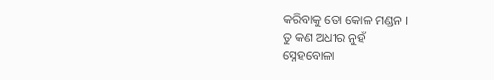କରିବାକୁ ତୋ କୋଳ ମଣ୍ଡନ ।
ତୁ କଣ ଅଧୀର ନୁହଁ
ସ୍ନେହବୋଳା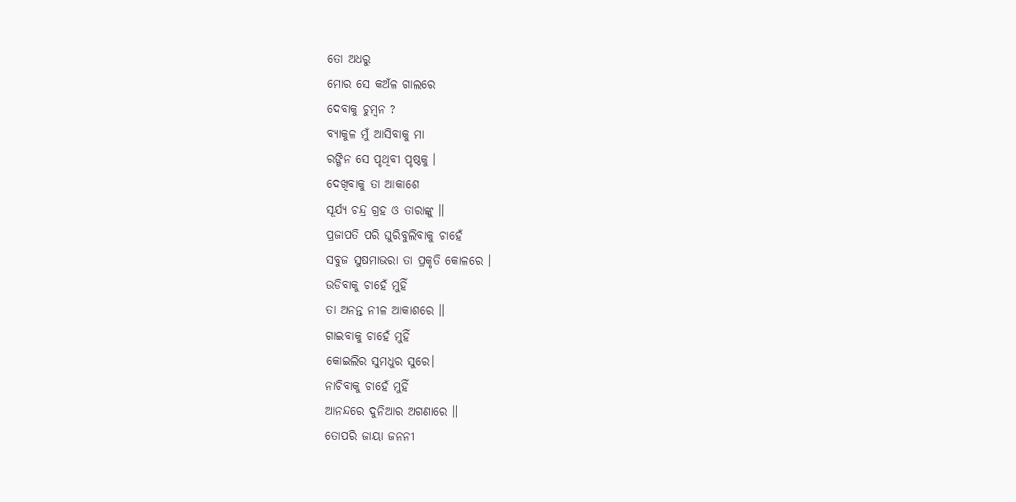ତୋ ଅଧରୁ
ମୋର ସେ କଅଁଳ ଗାଲରେ
ଦେବାକୁ ଚୁମ୍ବନ ?
ବ୍ୟାକୁଳ ମୁଁ ଆସିବାକୁ ମା
ରଙ୍ଗିନ ସେ ପୃଥିବୀ ପୃଷ୍ଠକୁ ।
ଦେଖିବାକୁ ତା ଆକାଶେ
ସୂର୍ଯ୍ୟ ଚନ୍ଦ୍ର ଗ୍ରହ ଓ ତାରାଙ୍କୁ ॥
ପ୍ରଜାପତି ପରି ଘୁରିବୁଲିବାକୁ ଚାହେଁ
ସବୁଜ ସୁଷମାଭରା ତା ପ୍ରକୃତି କୋଳରେ ।
ଉଡିବାକୁ ଚାହେଁ ମୁହିଁ
ତା ଅନନ୍ତ ନୀଳ ଆକାଶରେ ॥
ଗାଇବାକୁ ଚାହେଁ ମୁହିଁ
କୋଇଲିର ସୁମଧୁର ସୁରେ।
ନାଚିବାକୁ ଚାହେଁ ମୁହିଁ
ଆନନ୍ଦରେ ଦୁନିଆର ଅଗଣାରେ ॥
ତୋପରି ଜାୟା ଜନନୀ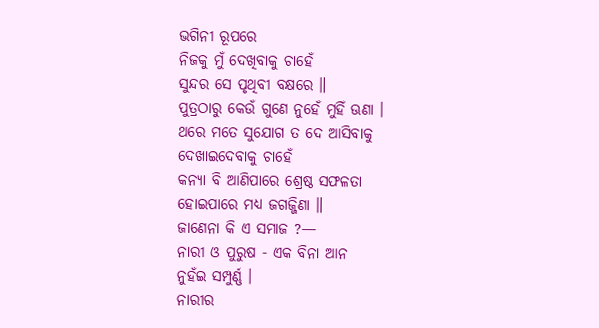ଭଗିନୀ ରୂପରେ
ନିଜକୁ ମୁଁ ଦେଖିବାକୁ ଚାହେଁ
ସୁନ୍ଦର ସେ ପୃଥିବୀ ବକ୍ଷରେ ॥
ପୁତ୍ରଠାରୁ କେଉଁ ଗୁଣେ ନୁହେଁ ମୁହିଁ ଊଣା ।
ଥରେ ମତେ ସୁଯୋଗ ତ ଦେ ଆସିବାକୁ
ଦେଖାଇଦେବାକୁ ଚାହେଁ
କନ୍ୟା ବି ଆଣିପାରେ ଶ୍ରେଷ୍ଠ ସଫଳତା
ହୋଇପାରେ ମଧ୍ୟ ଜଗଜ୍ଜିଣା ॥
ଜାଣେନା କି ଏ ସମାଜ ?—
ନାରୀ ଓ ପୁରୁଷ - ଏକ ବିନା ଆନ
ନୁହଁଇ ସମ୍ପୁର୍ଣ୍ଣ ।
ନାରୀର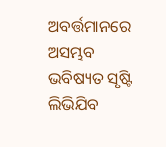ଅବର୍ତ୍ତମାନରେ
ଅସମ୍ଭବ ଭବିଷ୍ୟତ ସୃଷ୍ଟି
ଲିଭିଯିବ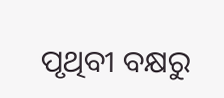ପୃଥିବୀ ବକ୍ଷରୁ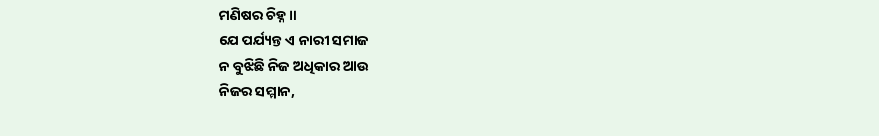ମଣିଷର ଚିହ୍ନ ॥
ଯେ ପର୍ଯ୍ୟନ୍ତ ଏ ନାରୀ ସମାଜ
ନ ବୁଝିଛି ନିଜ ଅଧିକାର ଆଉ
ନିଜର ସମ୍ମାନ,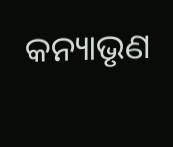କନ୍ୟାଭୃଣ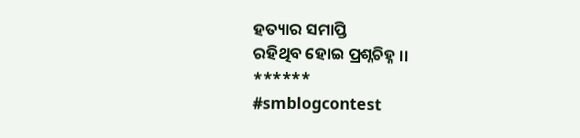ହତ୍ୟାର ସମାପ୍ତି
ରହିଥିବ ହୋଇ ପ୍ରଶ୍ନଚିହ୍ନ ।।
******
#smblogcontest